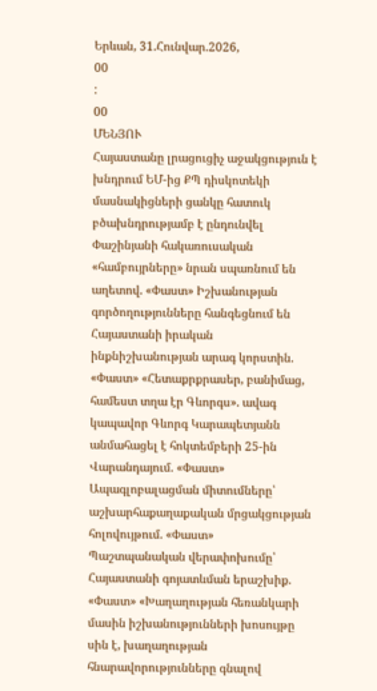Երևան, 31.Հունվար.2026,
00
:
00
ՄԵՆՅՈՒ
Հայաստանը լրացուցիչ աջակցություն է խնդրում ԵՄ-ից ՔՊ դիսկոտեկի մասնակիցների ցանկը հատուկ բծախնդրությամբ է ընդունվել Փաշինյանի հակառուսական «համբույրները» նրան սպառնում են աղետով. «Փաստ» Իշխանության գործողությունները հանգեցնում են Հայաստանի իրական ինքնիշխանության արագ կորստին. «Փաստ» «Հետաքրքրասեր, բանիմաց, համեստ տղա էր Գևորգս». ավագ կապավոր Գևորգ Կարապետյանն անմահացել է հոկտեմբերի 25-ին Վարանդայում. «Փաստ» Ապագլոբալացման միտումները՝ աշխարհաքաղաքական մրցակցության հոլովույթում. «Փաստ» Պաշտպանական վերափոխումը՝ Հայաստանի գոյատևման երաշխիք. «Փաստ» «Խաղաղության հեռանկարի մասին իշխանությունների խոսույթը սին է, խաղաղության հնարավորությունները գնալով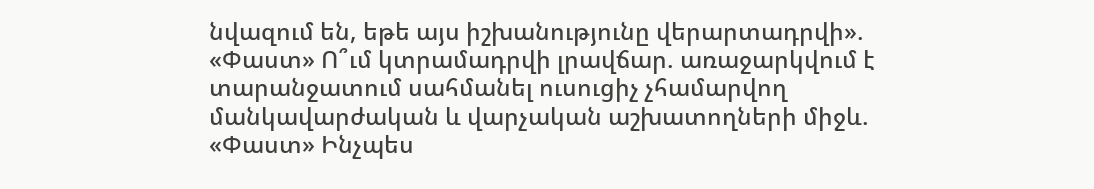նվազում են, եթե այս իշխանությունը վերարտադրվի». «Փաստ» Ո՞ւմ կտրամադրվի լրավճար. առաջարկվում է տարանջատում սահմանել ուսուցիչ չհամարվող մանկավարժական և վարչական աշխատողների միջև. «Փաստ» Ինչպես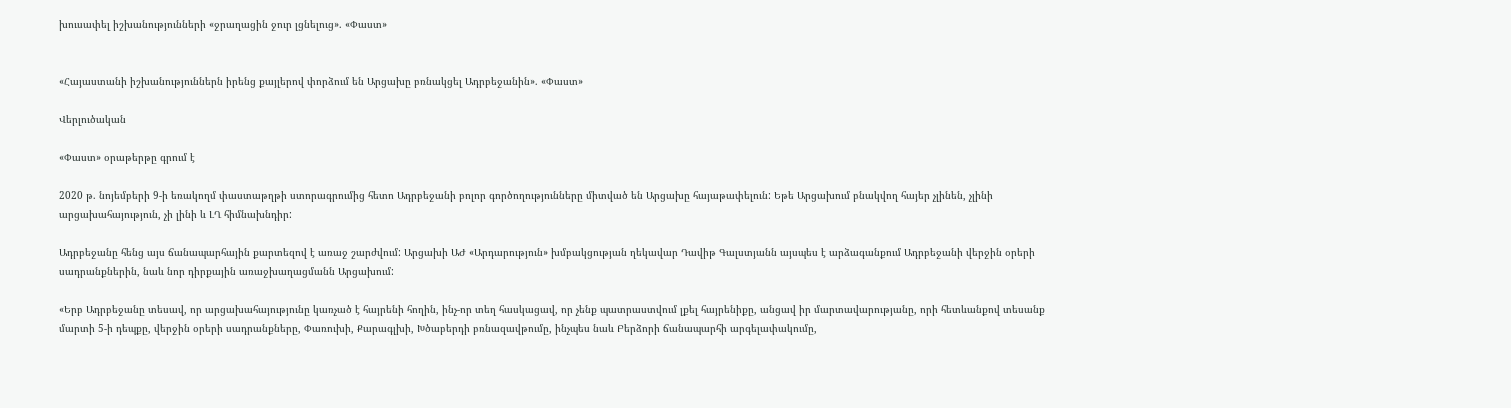խուսափել իշխանությունների «ջրաղացին ջուր լցնելուց». «Փաստ»


«Հայաստանի իշխանություններն իրենց քայլերով փորձում են Արցախը բռնակցել Ադրբեջանին». «Փաստ»

Վերլուծական

«Փաստ» օրաթերթը գրում է

2020 թ. նոյեմբերի 9-ի եռակողմ փաստաթղթի ստորագրումից հետո Ադրբեջանի բոլոր գործողությունները միտված են Արցախը հայաթափելուն: Եթե Արցախում բնակվող հայեր չլինեն, չլինի արցախահայություն, չի լինի և ԼՂ հիմնախնդիր:

Ադրբեջանը հենց այս ճանապարհային քարտեզով է առաջ շարժվում: Արցախի ԱԺ «Արդարություն» խմբակցության ղեկավար Դավիթ Գալստյանն այսպես է արձագանքում Ադրբեջանի վերջին օրերի սադրանքներին, նաև նոր դիրքային առաջխաղացմանն Արցախում:

«Երբ Ադրբեջանը տեսավ, որ արցախահայությունը կառչած է հայրենի հողին, ինչ-որ տեղ հասկացավ, որ չենք պատրաստվում լքել հայրենիքը, անցավ իր մարտավարությանը, որի հետևանքով տեսանք մարտի 5-ի դեպքը, վերջին օրերի սադրանքները, Փառուխի, Քարագլխի, Խծաբերդի բռնազավթումը, ինչպես նաև Բերձորի ճանապարհի արգելափակումը,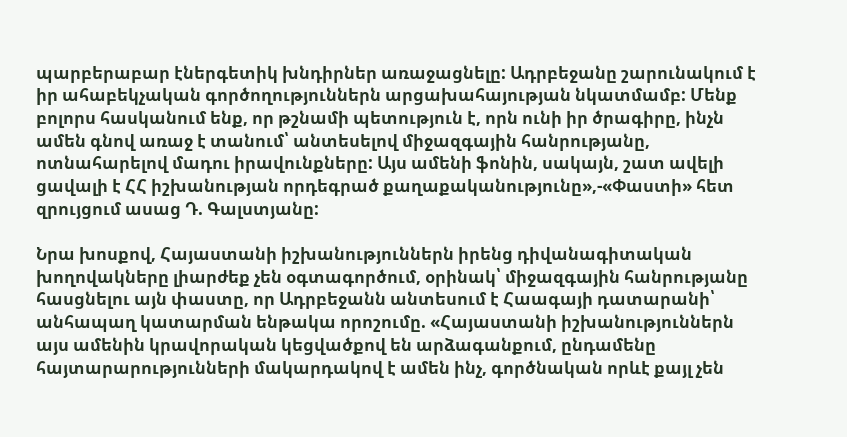պարբերաբար էներգետիկ խնդիրներ առաջացնելը: Ադրբեջանը շարունակում է իր ահաբեկչական գործողություններն արցախահայության նկատմամբ: Մենք բոլորս հասկանում ենք, որ թշնամի պետություն է, որն ունի իր ծրագիրը, ինչն ամեն գնով առաջ է տանում՝ անտեսելով միջազգային հանրությանը, ոտնահարելով մադու իրավունքները: Այս ամենի ֆոնին, սակայն, շատ ավելի ցավալի է ՀՀ իշխանության որդեգրած քաղաքականությունը»,-«Փաստի» հետ զրույցում ասաց Դ. Գալստյանը:

Նրա խոսքով, Հայաստանի իշխանություններն իրենց դիվանագիտական խողովակները լիարժեք չեն օգտագործում, օրինակ՝ միջազգային հանրությանը հասցնելու այն փաստը, որ Ադրբեջանն անտեսում է Հաագայի դատարանի՝ անհապաղ կատարման ենթակա որոշումը. «Հայաստանի իշխանություններն այս ամենին կրավորական կեցվածքով են արձագանքում, ընդամենը հայտարարությունների մակարդակով է ամեն ինչ, գործնական որևէ քայլ չեն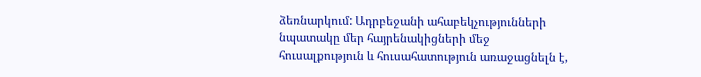ձեռնարկում: Ադրբեջանի ահաբեկչությունների նպատակը մեր հայրենակիցների մեջ հուսալքություն և հուսահատություն առաջացնելն է,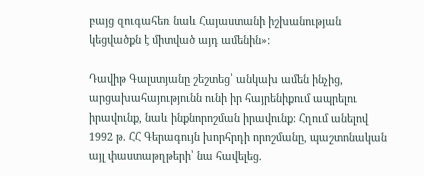բայց զուգահեռ նաև Հայաստանի իշխանության կեցվածքն է միտված այդ ամենին»:

Դավիթ Գալստյանը շեշտեց՝ անկախ ամեն ինչից, արցախահայությունն ունի իր հայրենիքում ապրելու իրավունք, նաև ինքնորոշման իրավունք: Հղում անելով 1992 թ. ՀՀ Գերագույն խորհրդի որոշմանը, պաշտոնական այլ փաստաթղթերի՝ նա հավելեց.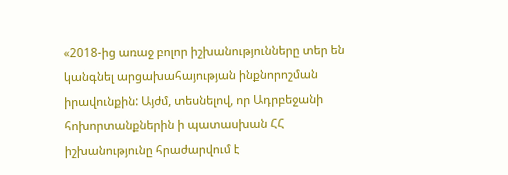«2018-ից առաջ բոլոր իշխանությունները տեր են կանգնել արցախահայության ինքնորոշման իրավունքին: Այժմ, տեսնելով, որ Ադրբեջանի հոխորտանքներին ի պատասխան ՀՀ իշխանությունը հրաժարվում է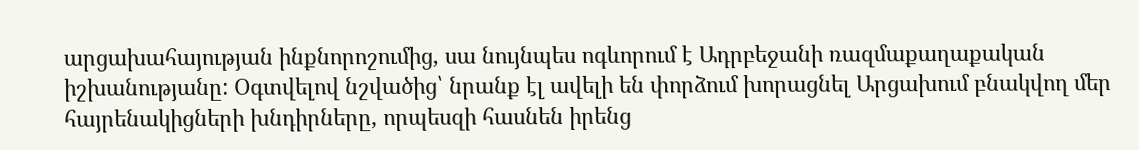արցախահայության ինքնորոշումից, սա նույնպես ոգևորում է Ադրբեջանի ռազմաքաղաքական իշխանությանը: Օգտվելով նշվածից՝ նրանք էլ ավելի են փորձում խորացնել Արցախում բնակվող մեր հայրենակիցների խնդիրները, որպեսզի հասնեն իրենց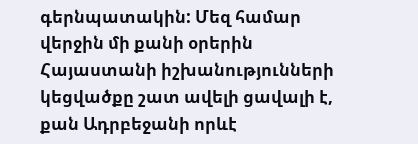գերնպատակին: Մեզ համար վերջին մի քանի օրերին Հայաստանի իշխանությունների կեցվածքը շատ ավելի ցավալի է, քան Ադրբեջանի որևէ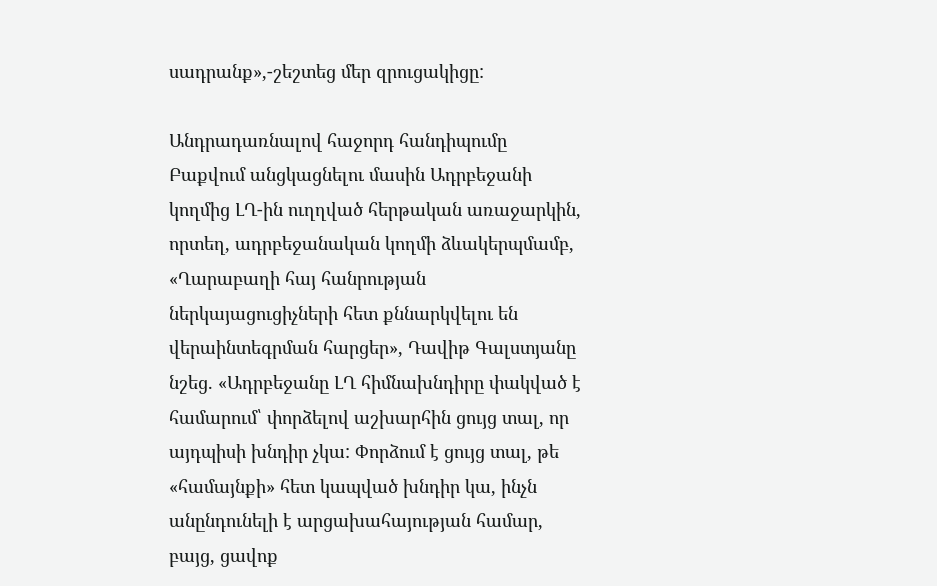սադրանք»,-շեշտեց մեր զրուցակիցը:

Անդրադառնալով հաջորդ հանդիպումը Բաքվում անցկացնելու մասին Ադրբեջանի կողմից ԼՂ-ին ուղղված հերթական առաջարկին, որտեղ, ադրբեջանական կողմի ձևակերպմամբ, «Ղարաբաղի հայ հանրության ներկայացուցիչների հետ քննարկվելու են վերաինտեգրման հարցեր», Դավիթ Գալստյանը նշեց. «Ադրբեջանը ԼՂ հիմնախնդիրը փակված է համարում՝ փորձելով աշխարհին ցույց տալ, որ այդպիսի խնդիր չկա: Փորձում է ցույց տալ, թե «համայնքի» հետ կապված խնդիր կա, ինչն անընդունելի է արցախահայության համար, բայց, ցավոք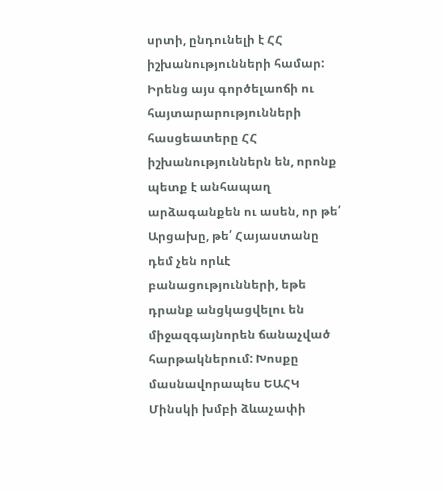սրտի, ընդունելի է ՀՀ իշխանությունների համար: Իրենց այս գործելաոճի ու հայտարարությունների հասցեատերը ՀՀ իշխանություններն են, որոնք պետք է անհապաղ արձագանքեն ու ասեն, որ թե՛ Արցախը, թե՛ Հայաստանը դեմ չեն որևէ բանացությունների, եթե դրանք անցկացվելու են միջազգայնորեն ճանաչված հարթակներում: Խոսքը մասնավորապես ԵԱՀԿ Մինսկի խմբի ձևաչափի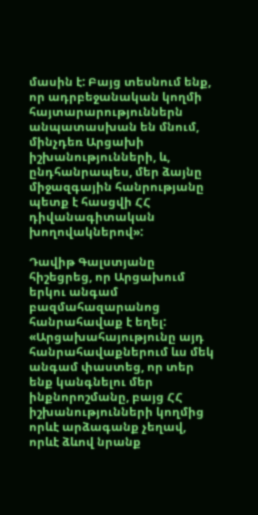մասին է: Բայց տեսնում ենք, որ ադրբեջանական կողմի հայտարարություններն անպատասխան են մնում, մինչդեռ Արցախի իշխանությունների, և, ընդհանրապես, մեր ձայնը միջազգային հանրությանը պետք է հասցվի ՀՀ դիվանագիտական խողովակներով»:

Դավիթ Գալստյանը հիշեցրեց, որ Արցախում երկու անգամ բազմահազարանոց հանրահավաք է եղել: «Արցախահայությունը այդ հանրահավաքներում ևս մեկ անգամ փաստեց, որ տեր ենք կանգնելու մեր ինքնորոշմանը, բայց ՀՀ իշխանությունների կողմից որևէ արձագանք չեղավ, որևէ ձևով նրանք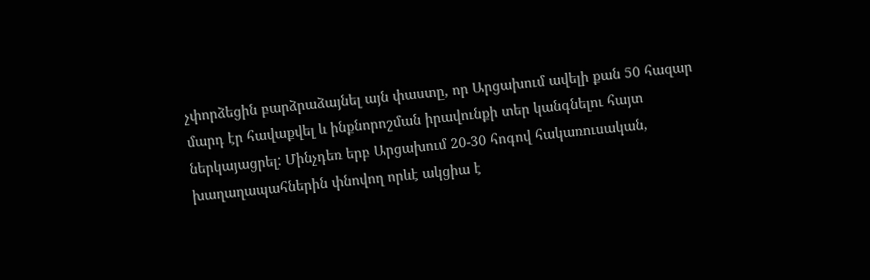չփորձեցին բարձրաձայնել այն փաստը, որ Արցախում ավելի քան 50 հազար մարդ էր հավաքվել և ինքնորոշման իրավունքի տեր կանգնելու հայտ ներկայացրել: Մինչդեռ երբ Արցախում 20-30 հոգով հակառուսական, խաղաղապահներին փնովող որևէ ակցիա է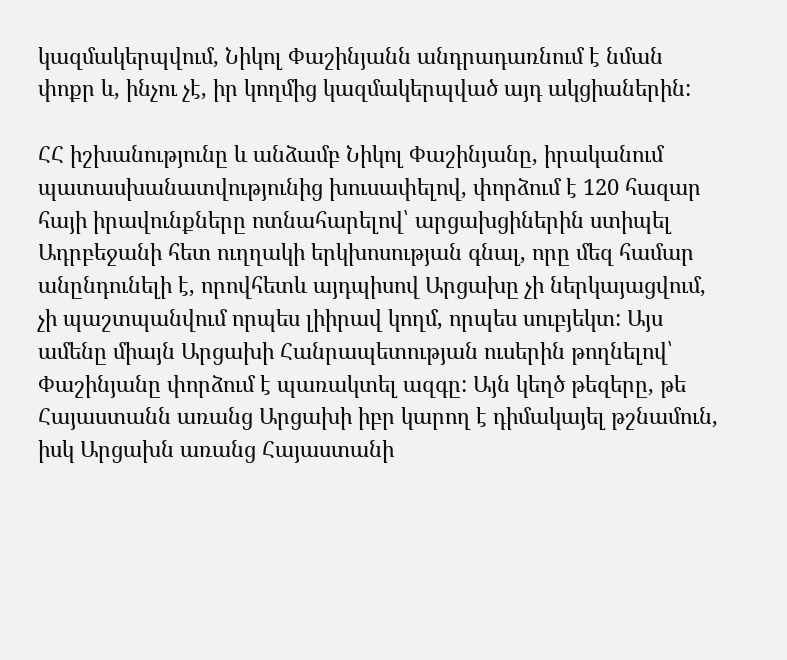կազմակերպվում, Նիկոլ Փաշինյանն անդրադառնում է նման փոքր և, ինչու չէ, իր կողմից կազմակերպված այդ ակցիաներին:

ՀՀ իշխանությունը և անձամբ Նիկոլ Փաշինյանը, իրականում պատասխանատվությունից խուսափելով, փորձում է 120 հազար հայի իրավունքները ոտնահարելով՝ արցախցիներին ստիպել Ադրբեջանի հետ ուղղակի երկխոսության գնալ, որը մեզ համար անընդունելի է, որովհետև այդպիսով Արցախը չի ներկայացվում, չի պաշտպանվում որպես լիիրավ կողմ, որպես սուբյեկտ: Այս ամենը միայն Արցախի Հանրապետության ուսերին թողնելով՝ Փաշինյանը փորձում է պառակտել ազգը: Այն կեղծ թեզերը, թե Հայաստանն առանց Արցախի իբր կարող է դիմակայել թշնամուն, իսկ Արցախն առանց Հայաստանի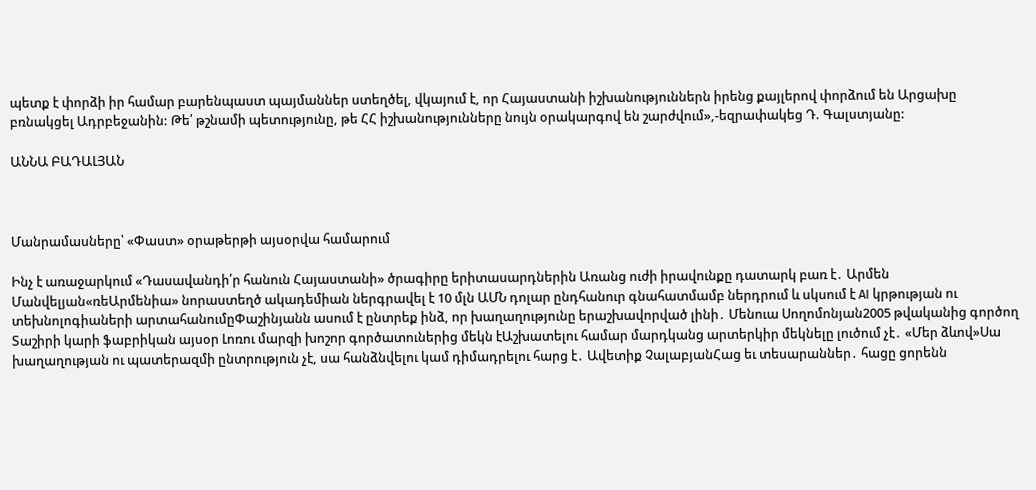պետք է փորձի իր համար բարենպաստ պայմաններ ստեղծել, վկայում է, որ Հայաստանի իշխանություններն իրենց քայլերով փորձում են Արցախը բռնակցել Ադրբեջանին: Թե՛ թշնամի պետությունը, թե ՀՀ իշխանությունները նույն օրակարգով են շարժվում»,-եզրափակեց Դ. Գալստյանը:

ԱՆՆԱ ԲԱԴԱԼՅԱՆ



Մանրամասները՝ «Փաստ» օրաթերթի այսօրվա համարում

Ինչ է առաջարկում «Դասավանդի՛ր հանուն Հայաստանի» ծրագիրը երիտասարդներին Առանց ուժի իրավունքը դատարկ բառ է․ Արմեն Մանվելյան«ռեԱրմենիա» նորաստեղծ ակադեմիան ներգրավել է 10 մլն ԱՄՆ դոլար ընդհանուր գնահատմամբ ներդրում և սկսում է AI կրթության ու տեխնոլոգիաների արտահանումըՓաշինյանն ասում է ընտրեք ինձ, որ խաղաղությունը երաշխավորված լինի․ Մենուա Սողոմոնյան2005 թվականից գործող Տաշիրի կարի ֆաբրիկան այսօր Լոռու մարզի խոշոր գործատուներից մեկն էԱշխատելու համար մարդկանց արտերկիր մեկնելը լուծում չէ․ «Մեր ձևով»Սա խաղաղության ու պատերազմի ընտրություն չէ, սա հանձնվելու կամ դիմադրելու հարց է․ Ավետիք ՉալաբյանՀաց եւ տեսարաններ․ հացը ցորենն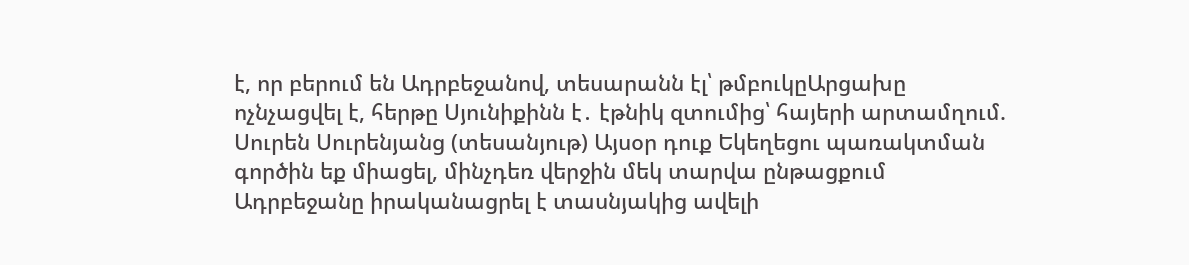է, որ բերում են Ադրբեջանով, տեսարանն էլ՝ թմբուկըԱրցախը ոչնչացվել է, հերթը Սյունիքինն է․ էթնիկ զտումից՝ հայերի արտամղում. Սուրեն Սուրենյանց (տեսանյութ) Այսօր դուք Եկեղեցու պառակտման գործին եք միացել, մինչդեռ վերջին մեկ տարվա ընթացքում Ադրբեջանը իրականացրել է տասնյակից ավելի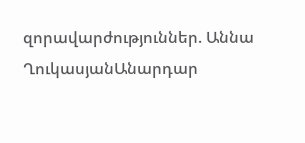զորավարժություններ. Աննա ՂուկասյանԱնարդար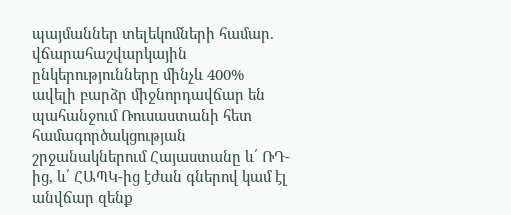պայմաններ տելեկոմների համար. վճարահաշվարկային ընկերությունները մինչև 400% ավելի բարձր միջնորդավճար են պահանջում Ռուսաստանի հետ համագործակցության շրջանակներում Հայաստանը և՛ ՌԴ-ից, և՛ ՀԱՊԿ-ից էժան գներով կամ էլ անվճար զենք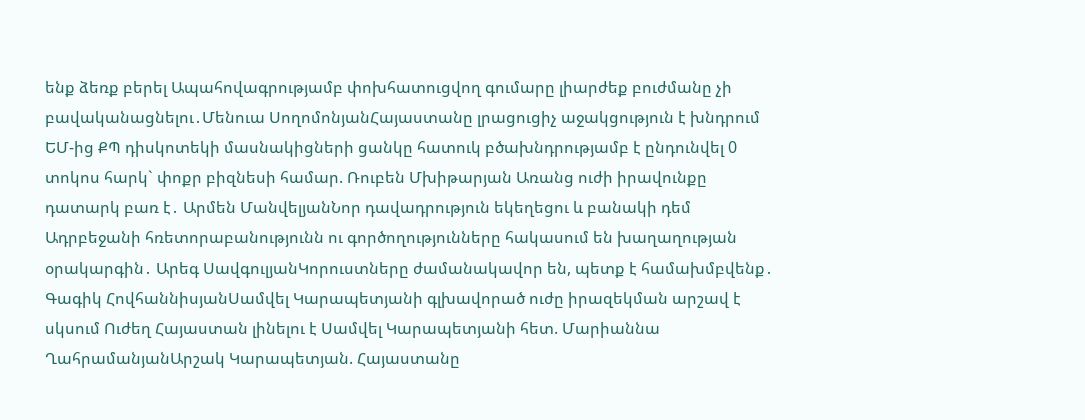ենք ձեռք բերել Ապահովագրությամբ փոխհատուցվող գումարը լիարժեք բուժմանը չի բավականացնելու․Մենուա ՍողոմոնյանՀայաստանը լրացուցիչ աջակցություն է խնդրում ԵՄ-ից ՔՊ դիսկոտեկի մասնակիցների ցանկը հատուկ բծախնդրությամբ է ընդունվել 0 տոկոս հարկ` փոքր բիզնեսի համար. Ռուբեն Մխիթարյան Առանց ուժի իրավունքը դատարկ բառ է․ Արմեն ՄանվելյանՆոր դավադրություն եկեղեցու և բանակի դեմ Ադրբեջանի հռետորաբանությունն ու գործողությունները հակասում են խաղաղության օրակարգին․ Արեգ ՍավգուլյանԿորուստները ժամանակավոր են, պետք է համախմբվենք․ Գագիկ ՀովհաննիսյանՍամվել Կարապետյանի գլխավորած ուժը իրազեկման արշավ է սկսում Ուժեղ Հայաստան լինելու է Սամվել Կարապետյանի հետ. Մարիաննա ՂահրամանյանԱրշակ Կարապետյան. Հայաստանը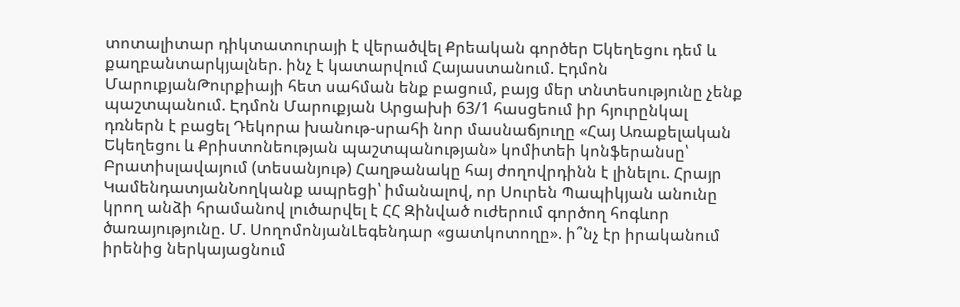տոտալիտար դիկտատուրայի է վերածվել Քրեական գործեր Եկեղեցու դեմ և քաղբանտարկյալներ. ինչ է կատարվում Հայաստանում. Էդմոն ՄարուքյանԹուրքիայի հետ սահման ենք բացում, բայց մեր տնտեսությունը չենք պաշտպանում. Էդմոն Մարուքյան Արցախի 63/1 հասցեում իր հյուրընկալ դռներն է բացել Դեկորա խանութ-սրահի նոր մասնաճյուղը «Հայ Առաքելական Եկեղեցու և Քրիստոնեության պաշտպանության» կոմիտեի կոնֆերանսը՝ Բրատիսլավայում (տեսանյութ) Հաղթանակը հայ ժողովրդինն է լինելու. Հրայր ԿամենդատյանՆողկանք ապրեցի՝ իմանալով, որ Սուրեն Պապիկյան անունը կրող անձի հրամանով լուծարվել է ՀՀ Զինված ուժերում գործող հոգևոր ծառայությունը. Մ. ՍողոմոնյանԼեգենդար «ցատկոտողը». ի՞նչ էր իրականում իրենից ներկայացնում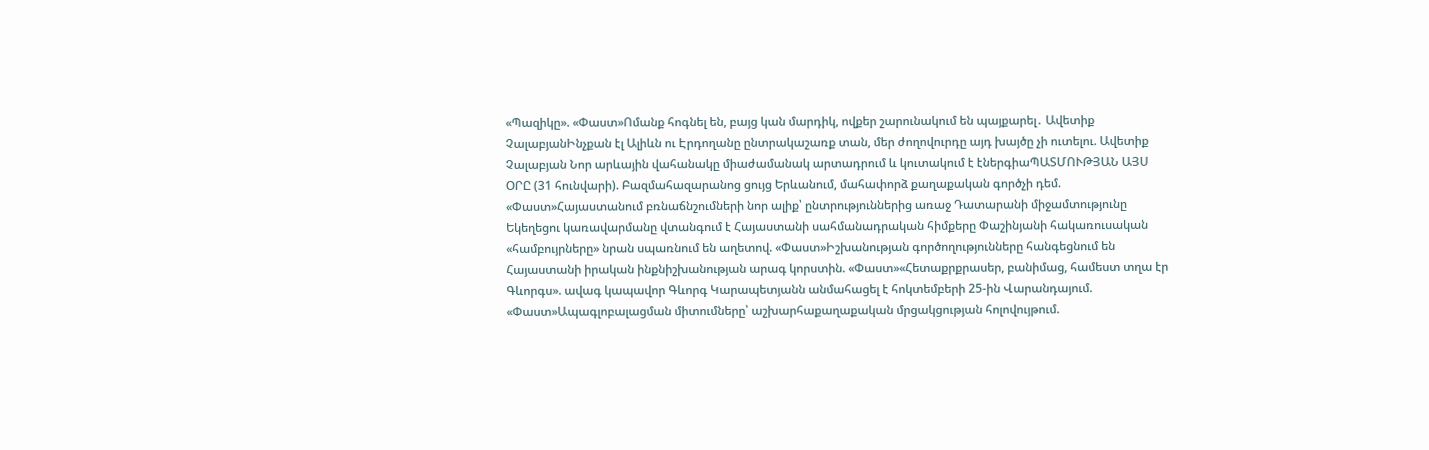«Պազիկը». «Փաստ»Ոմանք հոգնել են, բայց կան մարդիկ, ովքեր շարունակում են պայքարել․ Ավետիք ՉալաբյանԻնչքան էլ Ալիևն ու Էրդողանը ընտրակաշառք տան, մեր ժողովուրդը այդ խայծը չի ուտելու. Ավետիք Չալաբյան Նոր արևային վահանակը միաժամանակ արտադրում և կուտակում է էներգիաՊԱՏՄՈՒԹՅԱՆ ԱՅՍ ՕՐԸ (31 հունվարի). Բազմահազարանոց ցույց Երևանում, մահափորձ քաղաքական գործչի դեմ. «Փաստ»Հայաստանում բռնաճնշումների նոր ալիք՝ ընտրություններից առաջ Դատարանի միջամտությունը Եկեղեցու կառավարմանը վտանգում է Հայաստանի սահմանադրական հիմքերը Փաշինյանի հակառուսական «համբույրները» նրան սպառնում են աղետով. «Փաստ»Իշխանության գործողությունները հանգեցնում են Հայաստանի իրական ինքնիշխանության արագ կորստին. «Փաստ»«Հետաքրքրասեր, բանիմաց, համեստ տղա էր Գևորգս». ավագ կապավոր Գևորգ Կարապետյանն անմահացել է հոկտեմբերի 25-ին Վարանդայում. «Փաստ»Ապագլոբալացման միտումները՝ աշխարհաքաղաքական մրցակցության հոլովույթում.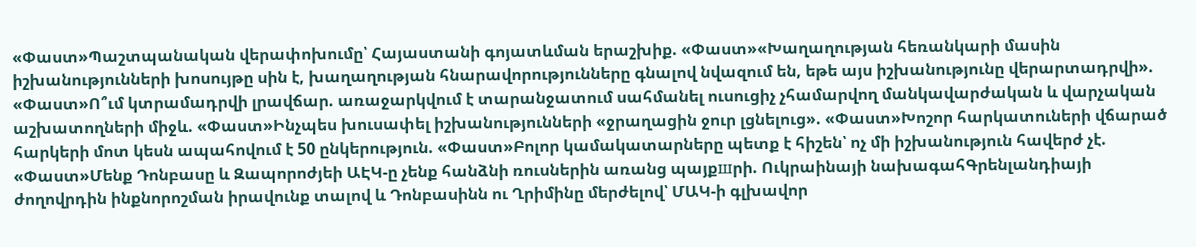«Փաստ»Պաշտպանական վերափոխումը՝ Հայաստանի գոյատևման երաշխիք. «Փաստ»«Խաղաղության հեռանկարի մասին իշխանությունների խոսույթը սին է, խաղաղության հնարավորությունները գնալով նվազում են, եթե այս իշխանությունը վերարտադրվի». «Փաստ»Ո՞ւմ կտրամադրվի լրավճար. առաջարկվում է տարանջատում սահմանել ուսուցիչ չհամարվող մանկավարժական և վարչական աշխատողների միջև. «Փաստ»Ինչպես խուսափել իշխանությունների «ջրաղացին ջուր լցնելուց». «Փաստ»Խոշոր հարկատուների վճարած հարկերի մոտ կեսն ապահովում է 50 ընկերություն. «Փաստ»Բոլոր կամակատարները պետք է հիշեն՝ ոչ մի իշխանություն հավերժ չէ. «Փաստ»Մենք Դոնբասը և Զապորոժյեի ԱԷԿ-ը չենք հանձնի ռուսներին առանց պայքшրի. Ուկրաինայի նախագահԳրենլանդիայի ժողովրդին ինքնորոշման իրավունք տալով և Դոնբասինն ու Ղրիմինը մերժելով՝ ՄԱԿ-ի գլխավոր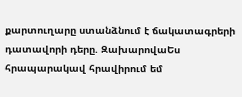քարտուղարը ստանձնում է ճակատագրերի դատավորի դերը. ԶախարովաԵս հրապարակավ հրավիրում եմ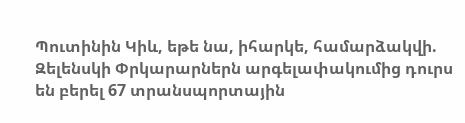Պուտինին Կիև, եթե նա, իհարկե, համարձակվի. Զելենսկի Փրկարարներն արգելափակումից դուրս են բերել 67 տրանսպորտային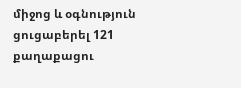միջոց և օգնություն ցուցաբերել 121 քաղաքացու